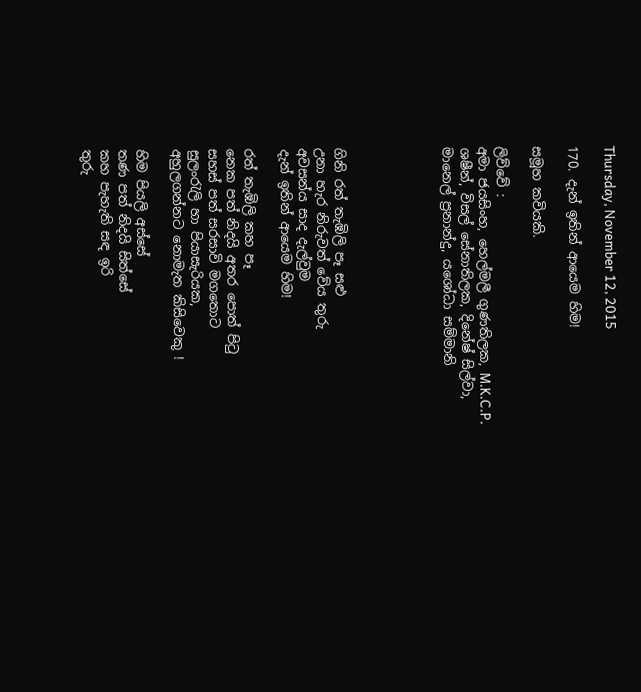Thursday, November 12, 2015

170. දැන් ඉතින් ආයෙම හිම!

සමූහ කවියකි.

ලිව්වේ :
අමා ජයසිංහ, හෙල්මලී ගුණතිලක, M.K.C.P. ශෂීන්, විසල් සේනාතිලක, දිනේෂ් සිල්වා, මානෙල් ප්‍රනාන්දු, යශෝධා සම්මානි





ගිනි රත් තැඹිලි පෑ සළු
උනා හැර නිරුවත් වේය තුරු
අවසන්ය සාද දැල්වුම
දැන් ඉතින් ආයෙම හිම!

රත් තැඹිලි කහ පෑ
නෙක පත් නිදයි අතර පොත් පිටු
සහස් පත් සරසාවි මගතොට
සුලංරැලි හා පියාසැරියක,
අහුලගන්නට නොමැත කිසිවෙකු !

හිම පියලි අස්සේ
තණ පත් නිදයි සිත්සේ
කහ පැහැති සඳ ඉරි
තුරු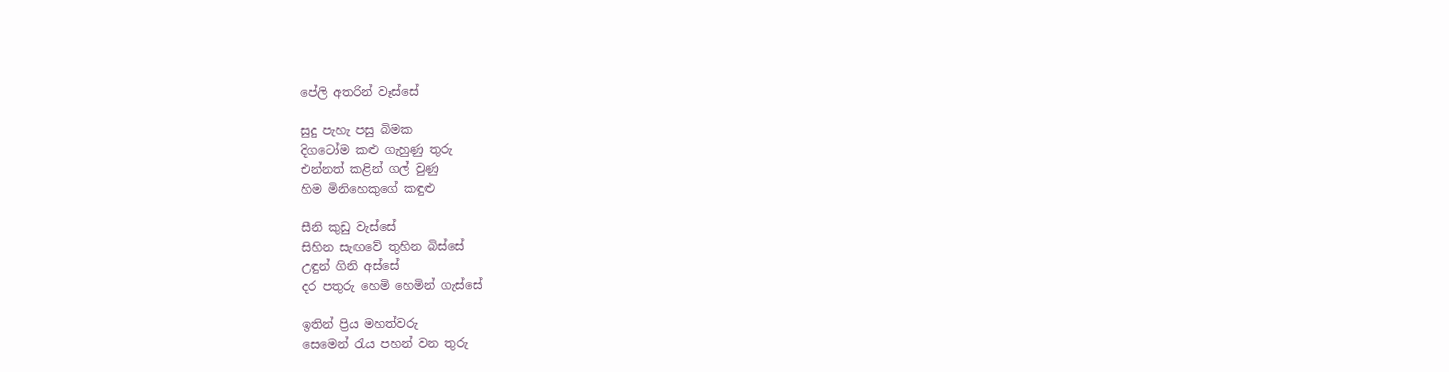පේලි අතරින් වෑස්සේ

සුදු පැහැ පසු බිමක
දිගටෝම කළු ගැහුණු තුරු
එන්නත් කළින් ගල් වුණු
හිම මිනිහෙකුගේ කඳුළු

සීනි කුඩු වැස්සේ
සිහින සැඟවේ තුහින බිස්සේ
උඳුන් ගිනි අස්සේ
දර පතුරු හෙමි හෙමින් ගැස්සේ

ඉතින් ප්‍රිය මහත්වරු
සෙමෙන් රැය පහන් වන තුරු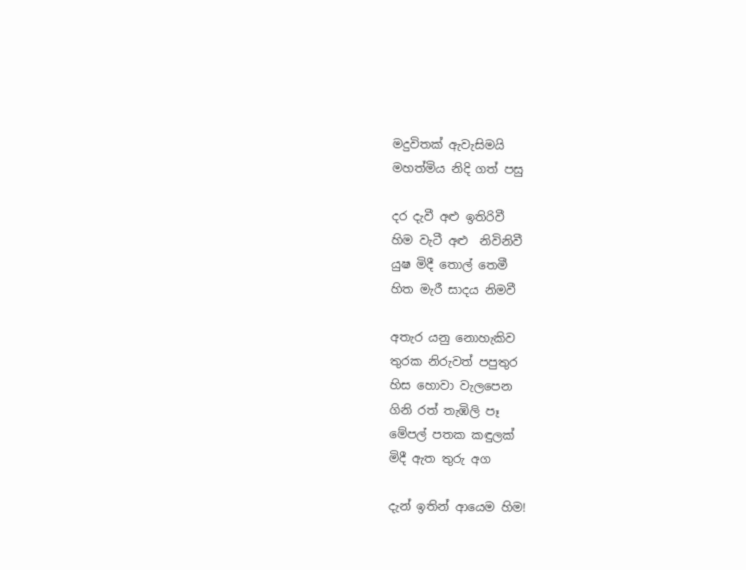මදුවිතක් ඇවැසිමයි
මහත්මිය නිදි ගත් පසු

දර දැවී අළු ඉතිරිවී
හිම වැටී අළු  නිවිනිවී
යුෂ මිදී තොල් තෙමී
හිත මැරී සාදය නිමවී

අතැර යනු නොහැකිව
තුරක නිරුවත් පපුතුර
හිස හොවා වැලපෙන
ගිනි රත් තැඹිලි පෑ
මේපල් පතක කඳුලක්
මිදී ඇත තුරු අග

දැන් ඉතින් ආයෙම හිම!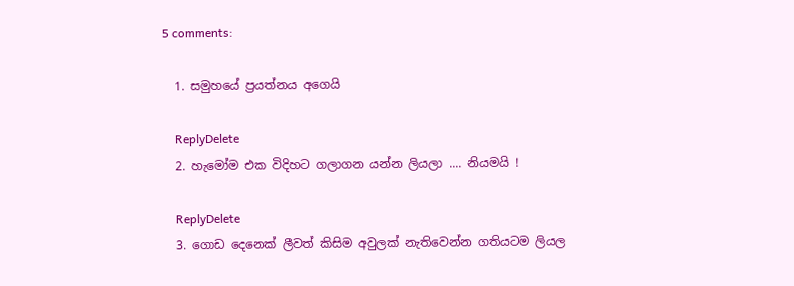5 comments:

  1. සමුහයේ ප්‍රයත්නය අගෙයි

    ReplyDelete
  2. හැමෝම එක විදිහට ගලාගන යන්න ලියලා .... නියමයි !

    ReplyDelete
  3. ගොඩ දෙනෙක් ලීවත් කිසිම අවුලක් නැතිවෙන්න ගතියටම ලියල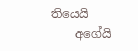තියෙයි
    අගේයි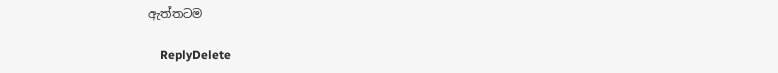ඇත්තටම

    ReplyDelete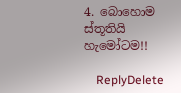4. බොහොම ස්තූතියි හැමෝටම!!

    ReplyDelete